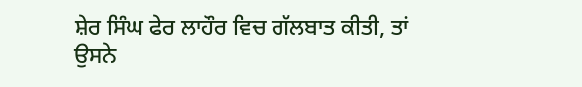ਸ਼ੇਰ ਸਿੰਘ ਫੇਰ ਲਾਹੌਰ ਵਿਚ ਗੱਲਬਾਤ ਕੀਤੀ, ਤਾਂ ਉਸਨੇ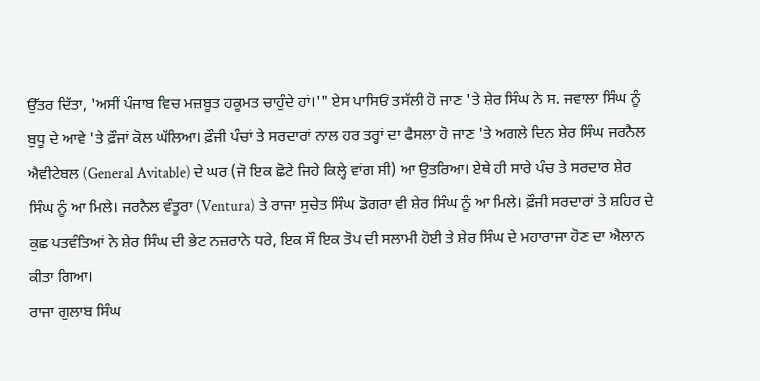ਉੱਤਰ ਦਿੱਤਾ, 'ਅਸੀਂ ਪੰਜਾਬ ਵਿਚ ਮਜ਼ਬੂਤ ਹਕੂਮਤ ਚਾਹੁੰਦੇ ਹਾਂ।'" ਏਸ ਪਾਸਿਓਂ ਤਸੱਲੀ ਹੋ ਜਾਣ 'ਤੇ ਸ਼ੇਰ ਸਿੰਘ ਨੇ ਸ. ਜਵਾਲਾ ਸਿੰਘ ਨੂੰ ਬੁਧੂ ਦੇ ਆਵੇ 'ਤੇ ਫ਼ੌਜਾਂ ਕੋਲ ਘੱਲਿਆ। ਫ਼ੌਜੀ ਪੰਚਾਂ ਤੇ ਸਰਦਾਰਾਂ ਨਾਲ ਹਰ ਤਰ੍ਹਾਂ ਦਾ ਫੈਸਲਾ ਹੋ ਜਾਣ 'ਤੇ ਅਗਲੇ ਦਿਨ ਸ਼ੇਰ ਸਿੰਘ ਜਰਨੈਲ ਐਵੀਟੇਬਲ (General Avitable) ਦੇ ਘਰ (ਜੋ ਇਕ ਛੋਟੇ ਜਿਹੇ ਕਿਲ੍ਹੇ ਵਾਂਗ ਸੀ) ਆ ਉਤਰਿਆ। ਏਥੇ ਹੀ ਸਾਰੇ ਪੰਚ ਤੇ ਸਰਦਾਰ ਸ਼ੇਰ ਸਿੰਘ ਨੂੰ ਆ ਮਿਲੇ। ਜਰਨੈਲ ਵੰਤੂਰਾ (Ventura) ਤੇ ਰਾਜਾ ਸੁਚੇਤ ਸਿੰਘ ਡੋਗਰਾ ਵੀ ਸ਼ੇਰ ਸਿੰਘ ਨੂੰ ਆ ਮਿਲੇ। ਫ਼ੌਜੀ ਸਰਦਾਰਾਂ ਤੇ ਸ਼ਹਿਰ ਦੇ ਕੁਛ ਪਤਵੰਤਿਆਂ ਨੇ ਸ਼ੇਰ ਸਿੰਘ ਦੀ ਭੇਟ ਨਜ਼ਰਾਨੇ ਧਰੇ, ਇਕ ਸੌ ਇਕ ਤੋਪ ਦੀ ਸਲਾਮੀ ਹੋਈ ਤੇ ਸ਼ੇਰ ਸਿੰਘ ਦੇ ਮਹਾਰਾਜਾ ਹੋਣ ਦਾ ਐਲਾਨ ਕੀਤਾ ਗਿਆ।
ਰਾਜਾ ਗੁਲਾਬ ਸਿੰਘ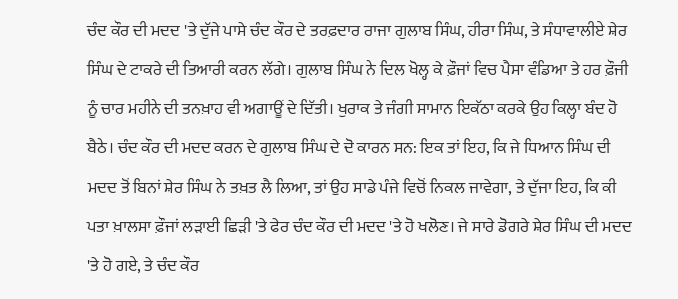ਚੰਦ ਕੌਰ ਦੀ ਮਦਦ 'ਤੇ ਦੁੱਜੇ ਪਾਸੇ ਚੰਦ ਕੌਰ ਦੇ ਤਰਫ਼ਦਾਰ ਰਾਜਾ ਗੁਲਾਬ ਸਿੰਘ, ਹੀਰਾ ਸਿੰਘ, ਤੇ ਸੰਧਾਵਾਲੀਏ ਸ਼ੇਰ ਸਿੰਘ ਦੇ ਟਾਕਰੇ ਦੀ ਤਿਆਰੀ ਕਰਨ ਲੱਗੇ। ਗੁਲਾਬ ਸਿੰਘ ਨੇ ਦਿਲ ਖੋਲ੍ਹ ਕੇ ਫ਼ੌਜਾਂ ਵਿਚ ਪੈਸਾ ਵੰਡਿਆ ਤੇ ਹਰ ਫ਼ੌਜੀ ਨੂੰ ਚਾਰ ਮਹੀਨੇ ਦੀ ਤਨਖ਼ਾਹ ਵੀ ਅਗਾਊਂ ਦੇ ਦਿੱਤੀ। ਖੁਰਾਕ ਤੇ ਜੰਗੀ ਸਾਮਾਨ ਇਕੱਠਾ ਕਰਕੇ ਉਹ ਕਿਲ੍ਹਾ ਬੰਦ ਹੋ ਬੈਠੇ। ਚੰਦ ਕੌਰ ਦੀ ਮਦਦ ਕਰਨ ਦੇ ਗੁਲਾਬ ਸਿੰਘ ਦੇ ਦੋ ਕਾਰਨ ਸਨ: ਇਕ ਤਾਂ ਇਹ, ਕਿ ਜੇ ਧਿਆਨ ਸਿੰਘ ਦੀ ਮਦਦ ਤੋਂ ਬਿਨਾਂ ਸ਼ੇਰ ਸਿੰਘ ਨੇ ਤਖ਼ਤ ਲੈ ਲਿਆ, ਤਾਂ ਉਹ ਸਾਡੇ ਪੰਜੇ ਵਿਚੋਂ ਨਿਕਲ ਜਾਵੇਗਾ, ਤੇ ਦੁੱਜਾ ਇਹ, ਕਿ ਕੀ ਪਤਾ ਖ਼ਾਲਸਾ ਫ਼ੌਜਾਂ ਲੜਾਈ ਛਿੜੀ 'ਤੇ ਫੇਰ ਚੰਦ ਕੌਰ ਦੀ ਮਦਦ 'ਤੇ ਹੋ ਖਲੋਣ। ਜੇ ਸਾਰੇ ਡੋਗਰੇ ਸ਼ੇਰ ਸਿੰਘ ਦੀ ਮਦਦ 'ਤੇ ਹੋ ਗਏ, ਤੇ ਚੰਦ ਕੌਰ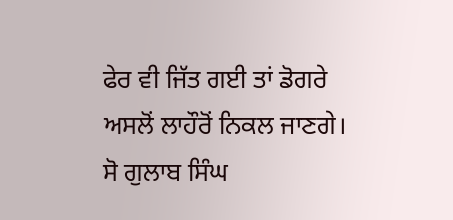ਫੇਰ ਵੀ ਜਿੱਤ ਗਈ ਤਾਂ ਡੋਗਰੇ ਅਸਲੋਂ ਲਾਹੌਰੋਂ ਨਿਕਲ ਜਾਣਗੇ। ਸੋ ਗੁਲਾਬ ਸਿੰਘ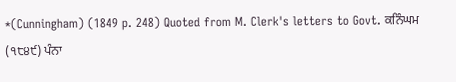*(Cunningham) (1849 p. 248) Quoted from M. Clerk's letters to Govt. ਕਨਿੰਘਮ (੧੮੪੯) ਪੰਨਾ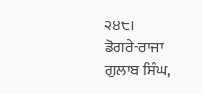੨੪੮।
ਡੋਗਰੇ-ਰਾਜਾ ਗੁਲਾਬ ਸਿੰਘ,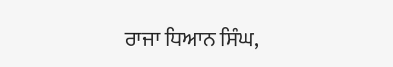ਰਾਜਾ ਧਿਆਨ ਸਿੰਘ,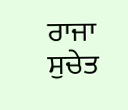ਰਾਜਾ ਸੁਚੇਤ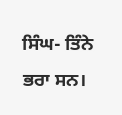ਸਿੰਘ- ਤਿੰਨੇ ਭਰਾ ਸਨ।